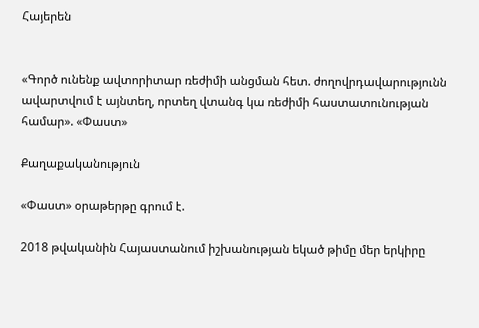Հայերեն


«Գործ ունենք ավտորիտար ռեժիմի անցման հետ. ժողովրդավարությունն ավարտվում է այնտեղ, որտեղ վտանգ կա ռեժիմի հաստատունության համար». «Փաստ»

Քաղաքականություն

«Փաստ» օրաթերթը գրում է.

2018 թվականին Հայաստանում իշխանության եկած թիմը մեր երկիրը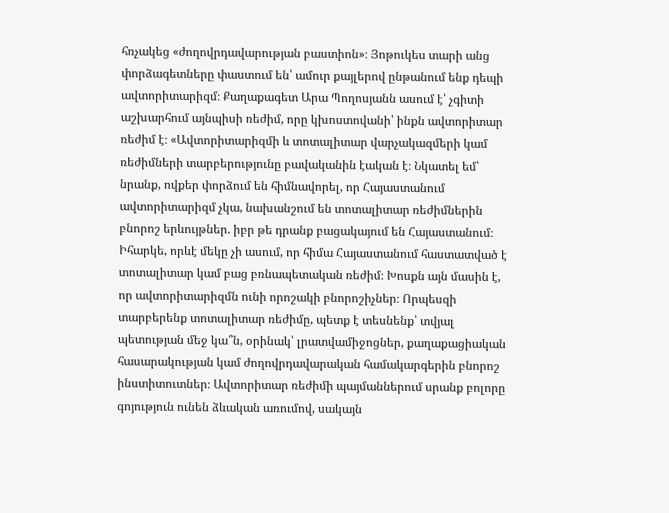հռչակեց «ժողովրդավարության բաստիոն»։ Յոթուկես տարի անց փորձագետները փաստում են՝ ամուր քայլերով ընթանում ենք դեպի ավտորիտարիզմ։ Քաղաքագետ Արա Պողոսյանն ասում է՝ չգիտի աշխարհում այնպիսի ռեժիմ, որը կխոստովանի՝ ինքն ավտորիտար ռեժիմ է։ «Ավտորիտարիզմի և տոտալիտար վարչակազմերի կամ ռեժիմների տարբերությունը բավականին էական է։ Նկատել եմ՝ նրանք, ովքեր փորձում են հիմնավորել, որ Հայաստանում ավտորիտարիզմ չկա, նախանշում են տոտալիտար ռեժիմներին բնորոշ երևույթներ. իբր թե դրանք բացակայում են Հայաստանում։ Իհարկե, որևէ մեկը չի ասում, որ հիմա Հայաստանում հաստատված է տոտալիտար կամ բաց բռնապետական ռեժիմ։ Խոսքն այն մասին է, որ ավտորիտարիզմն ունի որոշակի բնորոշիչներ։ Որպեսզի տարբերենք տոտալիտար ռեժիմը, պետք է տեսնենք՝ տվյալ պետության մեջ կա՞ն, օրինակ՝ լրատվամիջոցներ, քաղաքացիական հասարակության կամ ժողովրդավարական համակարգերին բնորոշ ինստիտուտներ։ Ավտորիտար ռեժիմի պայմաններում սրանք բոլորը գոյություն ունեն ձևական առումով, սակայն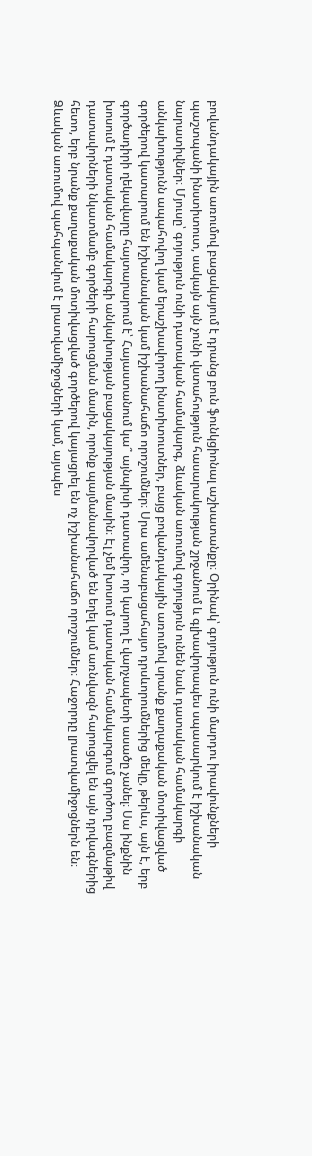բովանդակային առումով բացակայում է դրանց բուն ֆունկցիոնալ աշխատանքը։ Օրինակ՝ գոյություն ունի մարդու իրավունքների պաշտպանի ինստիտուտ, սակայն այն չունի վստահություն հասարակության շրջանում և գլխավորապես սպասարկում է իշխանական նարատիվներ։ Մյուսը՝ գոյություն ունի դատական համակարգ, ձևական առումով գոյություն ունեն նաև դատական համակարգի անկախությունն ապահովող կամ երաշխավորող ինստիտուտներ, բայց բովանդակային առումով սրանք քաղաքական մոտիվացված գործերով կատարում են իշխանական կամ իշխանահաճո որոշումներ։ Սրա ամենաբացահայտ դրսևորումներից մեկը, թերևս, այն է, երբ գործադիրի ղեկավարը հայտարարում է՝ Հայաստանում կա՞ այնպիսի դատավոր, որ կարող է վարչապետի ասածը չանել։ Սա ինքնին խոսում է դատական համակարգի անկախության բացակայության մասին։ Էլ չեմ խոսում դատական համակարգում գործող բազմաթիվ դատավորների նկատմամբ գործերի հարուցման մասին, որոնք պայմանավորված են եղել կամ առնվազն հարուցվել են այն դրվագներից հետո, երբ նրանք քաղաքական մոտիվացված գործերով կայացրել են ոչ իշխանահաճո որոշումներ։ Հաջորդը լրատվամիջոցներն են։ Ձևական առումով պահպանվում է լրատվամիջոցների կամ, այսպես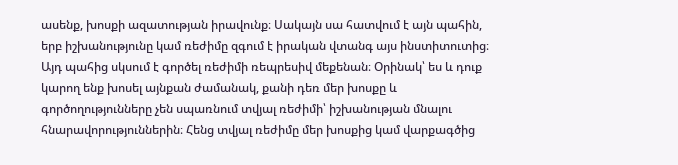ասենք, խոսքի ազատության իրավունք։ Սակայն սա հատվում է այն պահին, երբ իշխանությունը կամ ռեժիմը զգում է իրական վտանգ այս ինստիտուտից։ Այդ պահից սկսում է գործել ռեժիմի ռեպրեսիվ մեքենան։ Օրինակ՝ ես և դուք կարող ենք խոսել այնքան ժամանակ, քանի դեռ մեր խոսքը և գործողությունները չեն սպառնում տվյալ ռեժիմի՝ իշխանության մնալու հնարավորություններին։ Հենց տվյալ ռեժիմը մեր խոսքից կամ վարքագծից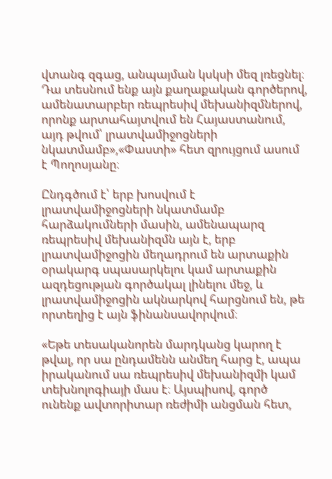վտանգ զգաց, անպայման կսկսի մեզ լռեցնել։ Դա տեսնում ենք այն քաղաքական գործերով, ամենատարբեր ռեպրեսիվ մեխանիզմներով, որոնք արտահայտվում են Հայաստանում, այդ թվում՝ լրատվամիջոցների նկատմամբ»,«Փաստի» հետ զրույցում ասում է Պողոսյանը։

Ընդգծում է՝ երբ խոսվում է լրատվամիջոցների նկատմամբ հարձակումների մասին, ամենապարզ ռեպրեսիվ մեխանիզմն այն է, երբ լրատվամիջոցին մեղադրում են արտաքին օրակարգ սպասարկելու կամ արտաքին ազդեցության գործակալ լինելու մեջ, և լրատվամիջոցին ակնարկով հարցնում են, թե որտեղից է այն ֆինանսավորվում։

«Եթե տեսականորեն մարդկանց կարող է թվալ, որ սա ընդամենն անմեղ հարց է, ապա իրականում սա ռեպրեսիվ մեխանիզմի կամ տեխնոլոգիայի մաս է։ Այսպիսով, գործ ունենք ավտորիտար ռեժիմի անցման հետ,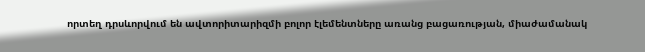որտեղ դրսևորվում են ավտորիտարիզմի բոլոր էլեմենտները առանց բացառության, միաժամանակ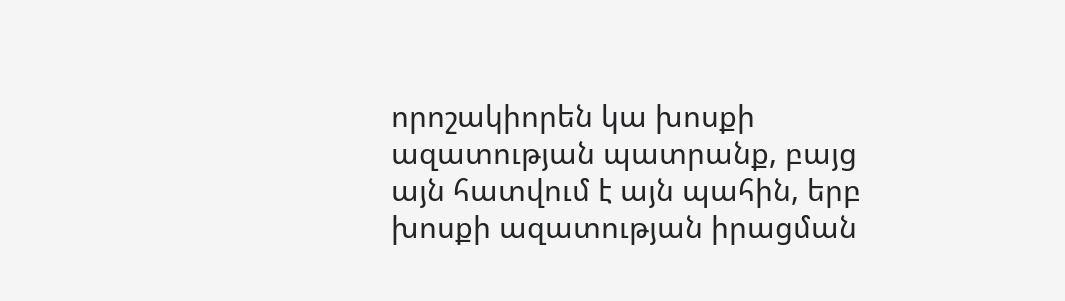որոշակիորեն կա խոսքի ազատության պատրանք, բայց այն հատվում է այն պահին, երբ խոսքի ազատության իրացման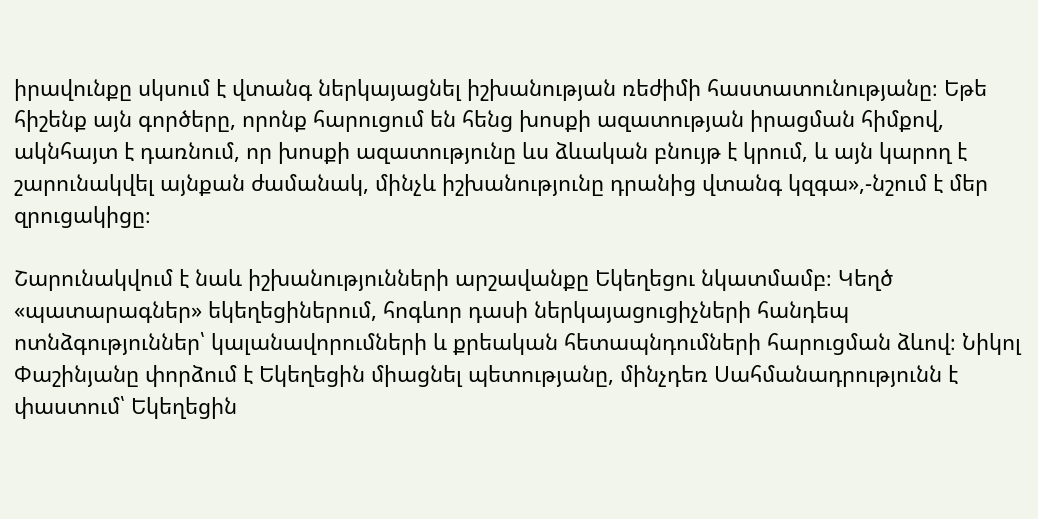իրավունքը սկսում է վտանգ ներկայացնել իշխանության ռեժիմի հաստատունությանը։ Եթե հիշենք այն գործերը, որոնք հարուցում են հենց խոսքի ազատության իրացման հիմքով, ակնհայտ է դառնում, որ խոսքի ազատությունը ևս ձևական բնույթ է կրում, և այն կարող է շարունակվել այնքան ժամանակ, մինչև իշխանությունը դրանից վտանգ կզգա»,-նշում է մեր զրուցակիցը։

Շարունակվում է նաև իշխանությունների արշավանքը Եկեղեցու նկատմամբ։ Կեղծ «պատարագներ» եկեղեցիներում, հոգևոր դասի ներկայացուցիչների հանդեպ ոտնձգություններ՝ կալանավորումների և քրեական հետապնդումների հարուցման ձևով։ Նիկոլ Փաշինյանը փորձում է Եկեղեցին միացնել պետությանը, մինչդեռ Սահմանադրությունն է փաստում՝ Եկեղեցին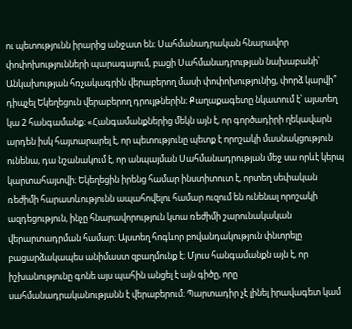ու պետությունն իրարից անջատ են։ Սահմանադրական հնարավոր փոփոխությունների պարագայում, բացի Սահմանադրության նախաբանի՝ Անկախության հռչակագրին վերաբերող մասի փոփոխությունից, փորձ կարվի՞ դիպչել Եկեղեցուն վերաբերող դրույթներին։ Քաղաքագետը նկատում է՝ այստեղ կա 2 հանգամանք։ «Հանգամանքներից մեկն այն է, որ գործադիրի ղեկավարն արդեն իսկ հայտարարել է, որ պետությունը պետք է որոշակի մասնակցություն ունենա, դա նշանակում է, որ անպայման Սահմանադրության մեջ սա որևէ կերպ կարտահայտվի։ Եկեղեցին իրենց համար ինստիտուտ է, որտեղ սեփական ռեժիմի հարատևությունն ապահովելու համար ուզում են ունենալ որոշակի ազդեցություն, ինչը հնարավորություն կտա ռեժիմի շարունակական վերարտադրման համար։ Այստեղ հոգևոր բովանդակություն փնտրելը բացարձակապես անիմաստ զբաղմունք է։ Մյուս հանգամանքն այն է, որ իշխանությունը գոնե այս պահին անցել է այն գիծը, որը սահմանադրականությանն է վերաբերում։ Պարտադիր չէ լինել իրավագետ կամ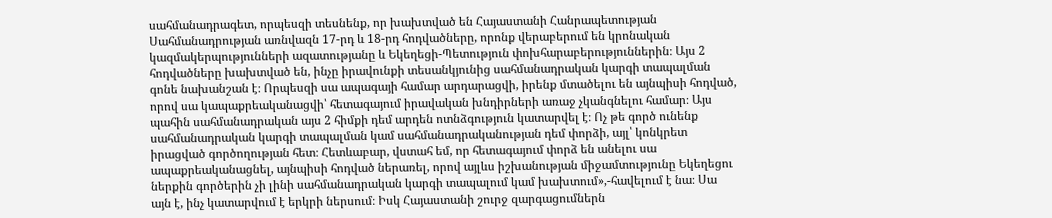սահմանադրագետ, որպեսզի տեսնենք, որ խախտված են Հայաստանի Հանրապետության Սահմանադրության առնվազն 17-րդ և 18-րդ հոդվածները, որոնք վերաբերում են կրոնական կազմակերպությունների ազատությանը և Եկեղեցի-Պետություն փոխհարաբերություններին։ Այս 2 հոդվածները խախտված են, ինչը իրավունքի տեսանկյունից սահմանադրական կարգի տապալման գոնե նախանշան է։ Որպեսզի սա ապագայի համար արդարացվի, իրենք մտածելու են այնպիսի հոդված, որով սա կապաքրեականացվի՝ հետագայում իրավական խնդիրների առաջ չկանգնելու համար։ Այս պահին սահմանադրական այս 2 հիմքի դեմ արդեն ոտնձգություն կատարվել է։ Ոչ թե գործ ունենք սահմանադրական կարգի տապալման կամ սահմանադրականության դեմ փորձի, այլ՝ կոնկրետ իրացված գործողության հետ։ Հետևաբար, վստահ եմ, որ հետագայում փորձ են անելու սա ապաքրեականացնել, այնպիսի հոդված ներառել, որով այլևս իշխանության միջամտությունը Եկեղեցու ներքին գործերին չի լինի սահմանադրական կարգի տապալում կամ խախտում»,-հավելում է նա։ Սա այն է, ինչ կատարվում է երկրի ներսում։ Իսկ Հայաստանի շուրջ զարգացումներն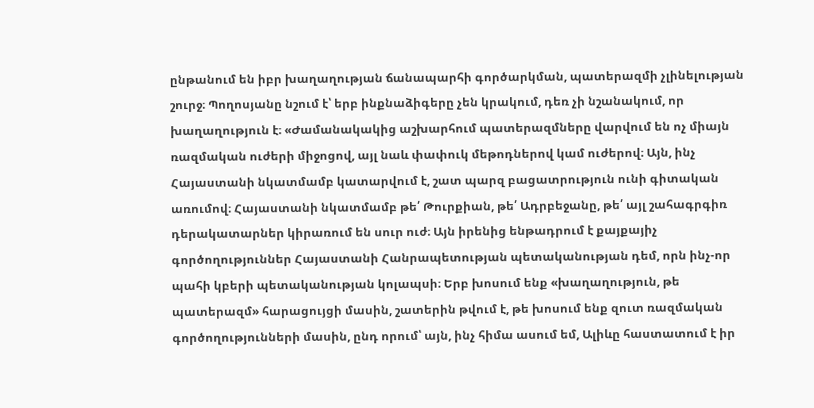ընթանում են իբր խաղաղության ճանապարհի գործարկման, պատերազմի չլինելության շուրջ։ Պողոսյանը նշում է՝ երբ ինքնաձիգերը չեն կրակում, դեռ չի նշանակում, որ խաղաղություն է։ «Ժամանակակից աշխարհում պատերազմները վարվում են ոչ միայն ռազմական ուժերի միջոցով, այլ նաև փափուկ մեթոդներով կամ ուժերով։ Այն, ինչ Հայաստանի նկատմամբ կատարվում է, շատ պարզ բացատրություն ունի գիտական առումով։ Հայաստանի նկատմամբ թե՛ Թուրքիան, թե՛ Ադրբեջանը, թե՛ այլ շահագրգիռ դերակատարներ կիրառում են սուր ուժ։ Այն իրենից ենթադրում է քայքայիչ գործողություններ Հայաստանի Հանրապետության պետականության դեմ, որն ինչ-որ պահի կբերի պետականության կոլապսի։ Երբ խոսում ենք «խաղաղություն, թե պատերազմ» հարացույցի մասին, շատերին թվում է, թե խոսում ենք զուտ ռազմական գործողությունների մասին, ընդ որում՝ այն, ինչ հիմա ասում եմ, Ալիևը հաստատում է իր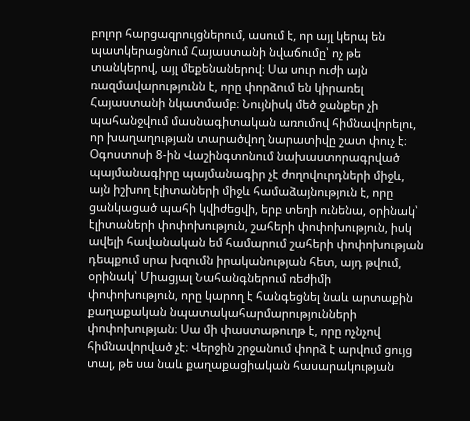բոլոր հարցազրույցներում, ասում է, որ այլ կերպ են պատկերացնում Հայաստանի նվաճումը՝ ոչ թե տանկերով, այլ մեքենաներով։ Սա սուր ուժի այն ռազմավարությունն է, որը փորձում են կիրառել Հայաստանի նկատմամբ։ Նույնիսկ մեծ ջանքեր չի պահանջվում մասնագիտական առումով հիմնավորելու, որ խաղաղության տարածվող նարատիվը շատ փուչ է։ Օգոստոսի 8-ին Վաշինգտոնում նախաստորագրված պայմանագիրը պայմանագիր չէ ժողովուրդների միջև, այն իշխող էլիտաների միջև համաձայնություն է, որը ցանկացած պահի կվիժեցվի, երբ տեղի ունենա, օրինակ՝ էլիտաների փոփոխություն, շահերի փոփոխություն, իսկ ավելի հավանական եմ համարում շահերի փոփոխության դեպքում սրա խզումն իրականության հետ, այդ թվում, օրինակ՝ Միացյալ Նահանգներում ռեժիմի փոփոխություն, որը կարող է հանգեցնել նաև արտաքին քաղաքական նպատակահարմարությունների փոփոխության։ Սա մի փաստաթուղթ է, որը ոչնչով հիմնավորված չէ։ Վերջին շրջանում փորձ է արվում ցույց տալ, թե սա նաև քաղաքացիական հասարակության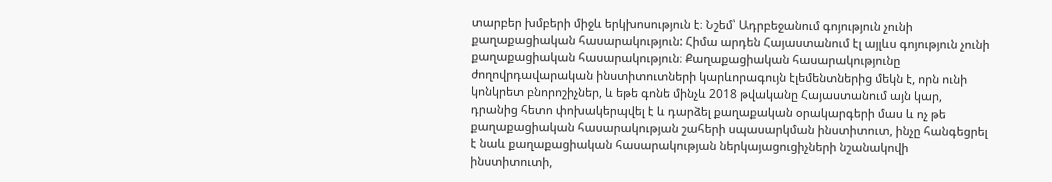տարբեր խմբերի միջև երկխոսություն է։ Նշեմ՝ Ադրբեջանում գոյություն չունի քաղաքացիական հասարակություն: Հիմա արդեն Հայաստանում էլ այլևս գոյություն չունի քաղաքացիական հասարակություն։ Քաղաքացիական հասարակությունը ժողովրդավարական ինստիտուտների կարևորագույն էլեմենտներից մեկն է, որն ունի կոնկրետ բնորոշիչներ, և եթե գոնե մինչև 2018 թվականը Հայաստանում այն կար, դրանից հետո փոխակերպվել է և դարձել քաղաքական օրակարգերի մաս և ոչ թե քաղաքացիական հասարակության շահերի սպասարկման ինստիտուտ, ինչը հանգեցրել է նաև քաղաքացիական հասարակության ներկայացուցիչների նշանակովի ինստիտուտի,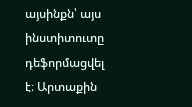այսինքն՝ այս ինստիտուտը դեֆորմացվել է։ Արտաքին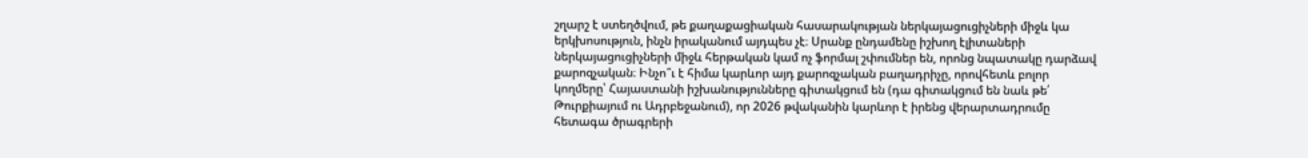շղարշ է ստեղծվում, թե քաղաքացիական հասարակության ներկայացուցիչների միջև կա երկխոսություն, ինչն իրականում այդպես չէ։ Սրանք ընդամենը իշխող էլիտաների ներկայացուցիչների միջև հերթական կամ ոչ ֆորմալ շփումներ են, որոնց նպատակը դարձավ քարոզչական։ Ինչո՞ւ է հիմա կարևոր այդ քարոզչական բաղադրիչը, որովհետև բոլոր կողմերը՝ Հայաստանի իշխանությունները գիտակցում են (դա գիտակցում են նաև թե՛ Թուրքիայում ու Ադրբեջանում), որ 2026 թվականին կարևոր է իրենց վերարտադրումը հետագա ծրագրերի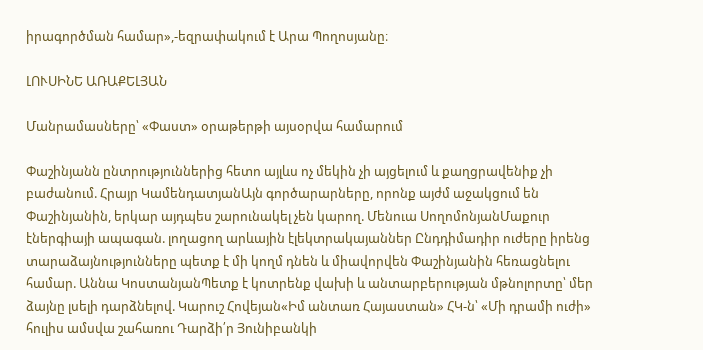իրագործման համար»,-եզրափակում է Արա Պողոսյանը։

ԼՈՒՍԻՆԵ ԱՌԱՔԵԼՅԱՆ

Մանրամասները՝ «Փաստ» օրաթերթի այսօրվա համարում

Փաշինյանն ընտրություններից հետո այլևս ոչ մեկին չի այցելում և քաղցրավենիք չի բաժանում. Հրայր ԿամենդատյանԱյն գործարարները, որոնք այժմ աջակցում են Փաշինյանին, երկար այդպես շարունակել չեն կարող. Մենուա ՍողոմոնյանՄաքուր էներգիայի ապագան. լողացող արևային էլեկտրակայաններ Ընդդիմադիր ուժերը իրենց տարաձայնությունները պետք է մի կողմ դնեն և միավորվեն Փաշինյանին հեռացնելու համար. Աննա ԿոստանյանՊետք է կոտրենք վախի և անտարբերության մթնոլորտը՝ մեր ձայնը լսելի դարձնելով. Կարուշ Հովեյան«Իմ անտառ Հայաստան» ՀԿ-ն՝ «Մի դրամի ուժի» հուլիս ամսվա շահառու Դարձի՛ր Յունիբանկի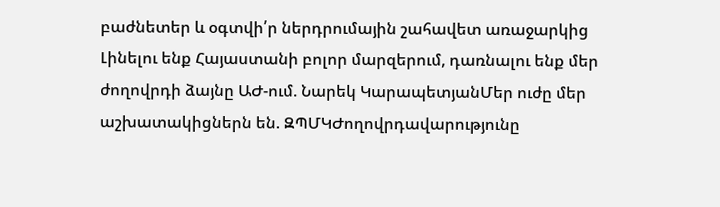բաժնետեր և օգտվի՛ր ներդրումային շահավետ առաջարկից Լինելու ենք Հայաստանի բոլոր մարզերում, դառնալու ենք մեր ժողովրդի ձայնը ԱԺ-ում. Նարեկ ԿարապետյանՄեր ուժը մեր աշխատակիցներն են. ԶՊՄԿԺողովրդավարությունը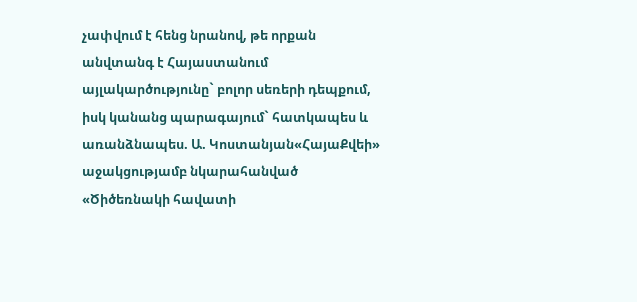չափվում է հենց նրանով, թե որքան անվտանգ է Հայաստանում այլակարծությունը` բոլոր սեռերի դեպքում, իսկ կանանց պարագայում` հատկապես և առանձնապես. Ա. Կոստանյան«ՀայաՔվեի» աջակցությամբ նկարահանված «Ծիծեռնակի հավատի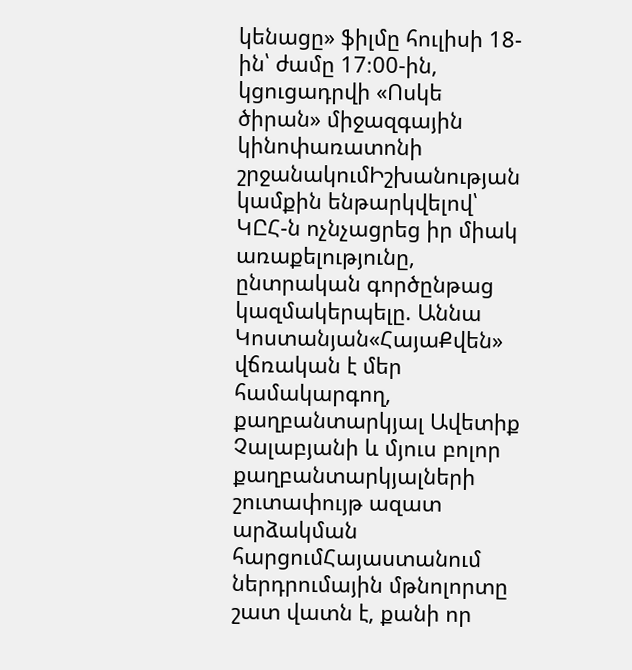կենացը» ֆիլմը հուլիսի 18-ին՝ ժամը 17։00-ին, կցուցադրվի «Ոսկե ծիրան» միջազգային կինոփառատոնի շրջանակումԻշխանության կամքին ենթարկվելով՝ ԿԸՀ-ն ոչնչացրեց իր միակ առաքելությունը, ընտրական գործընթաց կազմակերպելը. Աննա Կոստանյան«ՀայաՔվեն» վճռական է մեր համակարգող, քաղբանտարկյալ Ավետիք Չալաբյանի և մյուս բոլոր քաղբանտարկյալների շուտափույթ ազատ արձակման հարցումՀայաստանում ներդրումային մթնոլորտը շատ վատն է, քանի որ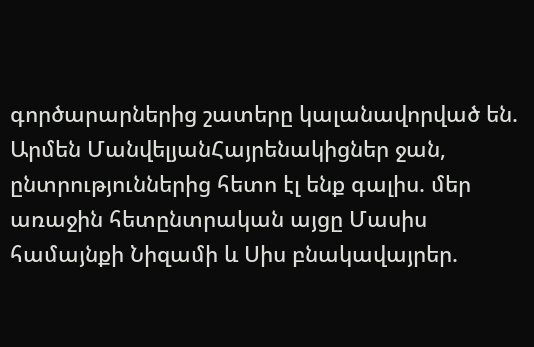գործարարներից շատերը կալանավորված են. Արմեն ՄանվելյանՀայրենակիցներ ջան, ընտրություններից հետո էլ ենք գալիս. մեր առաջին հետընտրական այցը Մասիս համայնքի Նիզամի և Սիս բնակավայրեր.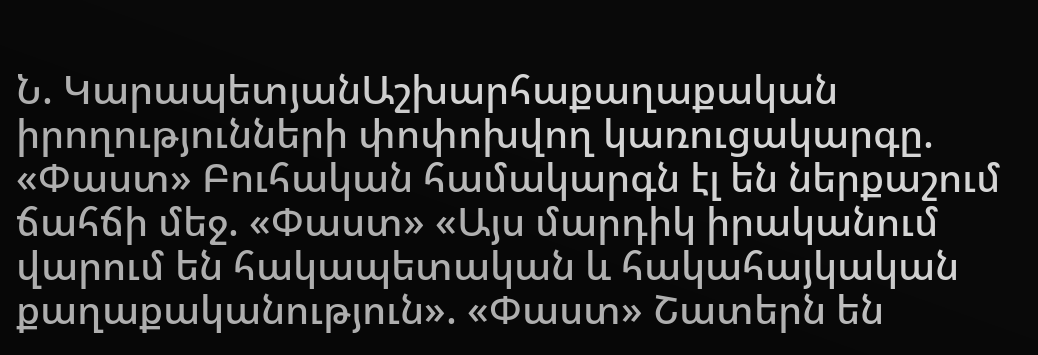Ն. ԿարապետյանԱշխարհաքաղաքական իրողությունների փոփոխվող կառուցակարգը. «Փաստ» Բուհական համակարգն էլ են ներքաշում ճահճի մեջ. «Փաստ» «Այս մարդիկ իրականում վարում են հակապետական և հակահայկական քաղաքականություն». «Փաստ» Շատերն են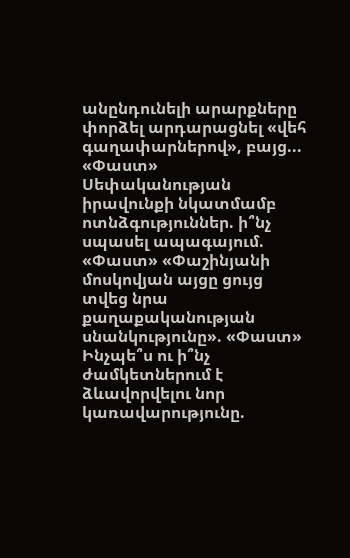անընդունելի արարքները փորձել արդարացնել «վեհ գաղափարներով», բայց... «Փաստ» Սեփականության իրավունքի նկատմամբ ոտնձգություններ. ի՞նչ սպասել ապագայում. «Փաստ» «Փաշինյանի մոսկովյան այցը ցույց տվեց նրա քաղաքականության սնանկությունը». «Փաստ» Ինչպե՞ս ու ի՞նչ ժամկետներում է ձևավորվելու նոր կառավարությունը.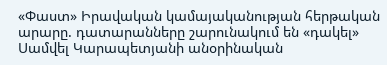«Փաստ» Իրավական կամայականության հերթական արարը. դատարանները շարունակում են «դակել» Սամվել Կարապետյանի անօրինական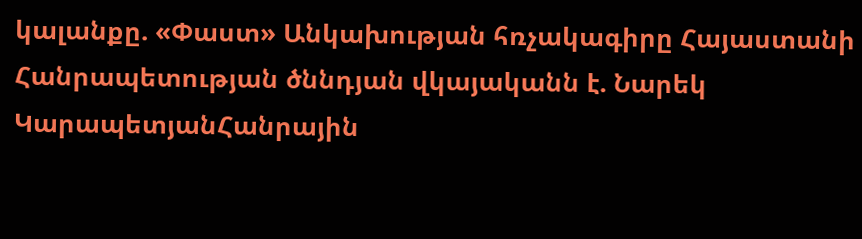կալանքը. «Փաստ» Անկախության հռչակագիրը Հայաստանի Հանրապետության ծննդյան վկայականն է. Նարեկ ԿարապետյանՀանրային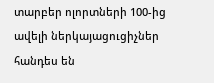տարբեր ոլորտների 100-ից ավելի ներկայացուցիչներ հանդես են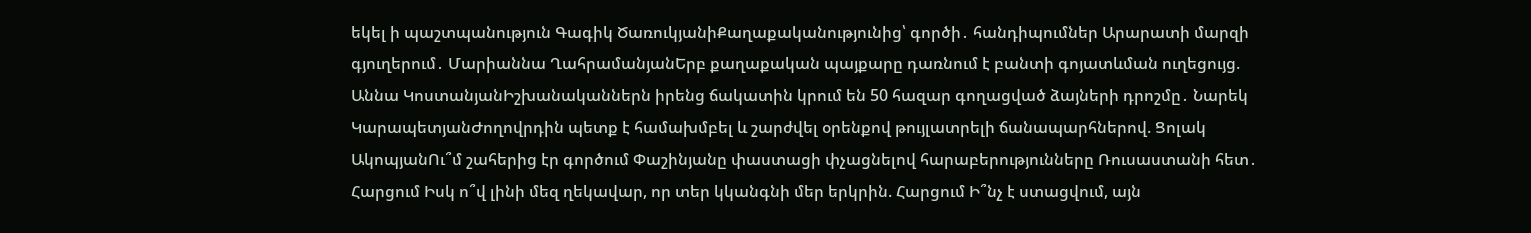եկել ի պաշտպանություն Գագիկ ԾառուկյանիՔաղաքականությունից՝ գործի․ հանդիպումներ Արարատի մարզի գյուղերում․ Մարիաննա ՂահրամանյանԵրբ քաղաքական պայքարը դառնում է բանտի գոյատևման ուղեցույց. Աննա ԿոստանյանԻշխանականներն իրենց ճակատին կրում են 50 հազար գողացված ձայների դրոշմը․ Նարեկ ԿարապետյանԺողովրդին պետք է համախմբել և շարժվել օրենքով թույլատրելի ճանապարհներով. Ցոլակ ԱկոպյանՈւ՞մ շահերից էր գործում Փաշինյանը փաստացի փչացնելով հարաբերությունները Ռուսաստանի հետ․ Հարցում Իսկ ո՞վ լինի մեզ ղեկավար, որ տեր կկանգնի մեր երկրին. Հարցում Ի՞նչ է ստացվում, այն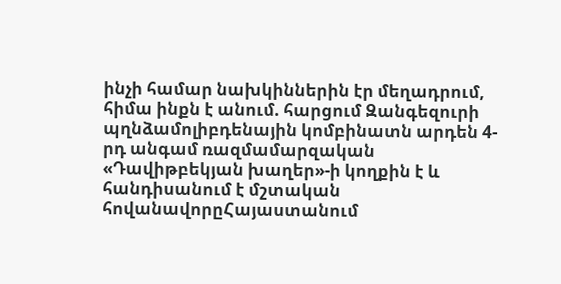ինչի համար նախկիններին էր մեղադրում, հիմա ինքն է անում. հարցում Զանգեզուրի պղնձամոլիբդենային կոմբինատն արդեն 4-րդ անգամ ռազմամարզական «Դավիթբեկյան խաղեր»-ի կողքին է և հանդիսանում է մշտական հովանավորըՀայաստանում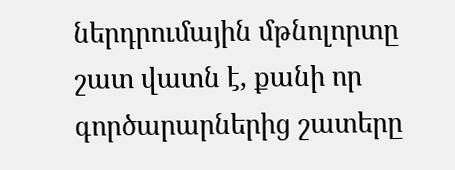ներդրումային մթնոլորտը շատ վատն է, քանի որ գործարարներից շատերը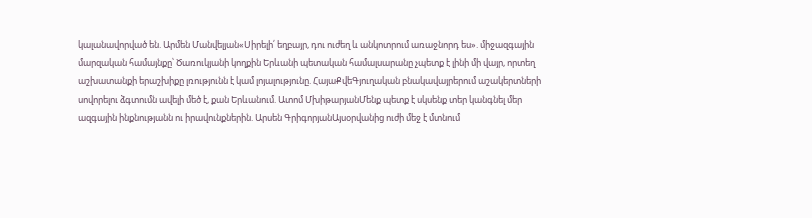կալանավորված են. Արմեն Մանվելյան«Սիրելի՛ եղբայր, դու ուժեղ և անկոտրում առաջնորդ ես». միջազգային մարզական համայնքը՝ Ծառուկյանի կողքին Երևանի պետական համալսարանը չպետք է լինի մի վայր, որտեղ աշխատանքի երաշխիքը լռությունն է կամ լոյալությունը. ՀայաՔվեԳյուղական բնակավայրերում աշակերտների սովորելու ձգտումն ավելի մեծ է, քան Երևանում. Ատոմ ՄխիթարյանՄենք պետք է սկսենք տեր կանգնել մեր ազգային ինքնությանն ու իրավունքներին. Արսեն ԳրիգորյանԱյսօրվանից ուժի մեջ է մտնում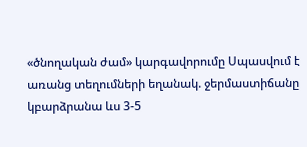«ծնողական ժամ» կարգավորումը Սպասվում է առանց տեղումների եղանակ. ջերմաստիճանը կբարձրանա ևս 3-5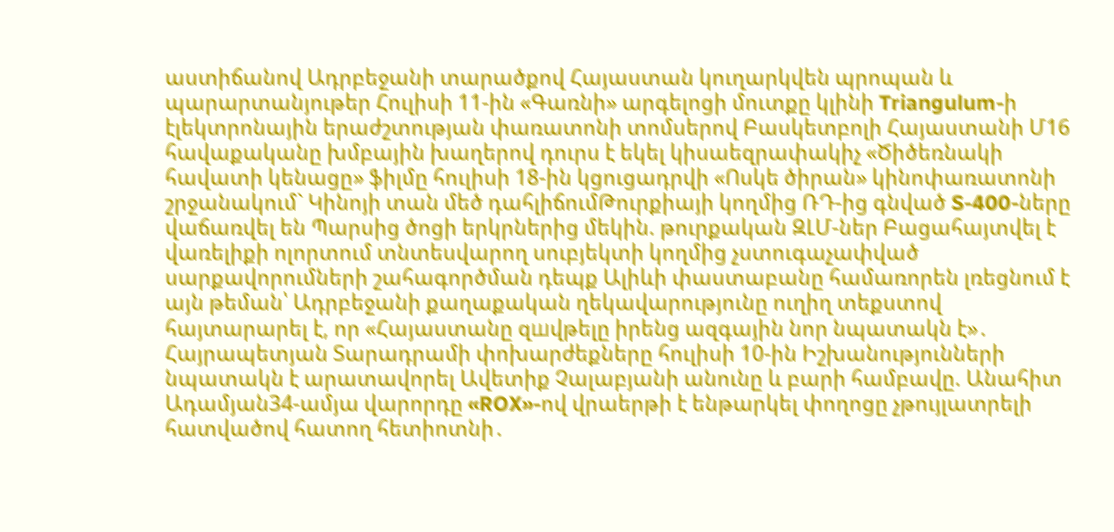աստիճանով Ադրբեջանի տարածքով Հայաստան կուղարկվեն պրոպան և պարարտանյութեր Հուլիսի 11-ին «Գառնի» արգելոցի մուտքը կլինի Triangulum-ի էլեկտրոնային երաժշտության փառատոնի տոմսերով Բասկետբոլի Հայաստանի Մ16 հավաքականը խմբային խաղերով դուրս է եկել կիսաեզրափակիչ «Ծիծեռնակի հավատի կենացը» ֆիլմը հուլիսի 18-ին կցուցադրվի «Ոսկե ծիրան» կինոփառատոնի շրջանակում` Կինոյի տան մեծ դահլիճումԹուրքիայի կողմից ՌԴ-ից գնված S-400-ները վաճառվել են Պարսից ծոցի երկրներից մեկին. թուրքական ԶԼՄ-ներ Բացահայտվել է վառելիքի ոլորտում տնտեսվարող սուբյեկտի կողմից չստուգաչափված սարքավորումների շահագործման դեպք Ալիևի փաստաբանը համառորեն լռեցնում է այն թեման՝ Ադրբեջանի քաղաքական ղեկավարությունը ուղիղ տեքստով հայտարարել է, որ «Հայաստանը զшվթելը իրենց ազգային նոր նպատակն է»․ Հայրապետյան Տարադրամի փոխարժեքները հուլիսի 10-ին Իշխանությունների նպատակն է արատավորել Ավետիք Չալաբյանի անունը և բարի համբավը. Անահիտ Ադամյան34-ամյա վարորդը «ROX»-ով վրաերթի է ենթարկել փողոցը չթույլատրելի հատվածով հատող հետիոտնի․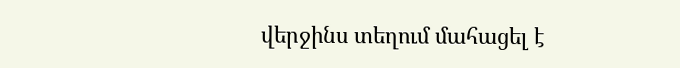վերջինս տեղում մահացել է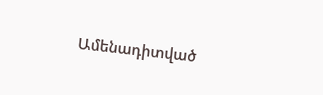Ամենադիտված